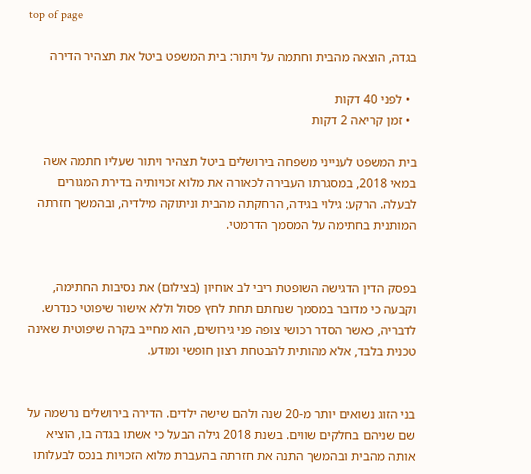top of page

בגדה, הוצאה מהבית וחתמה על ויתור: בית המשפט ביטל את תצהיר הדירה

  • לפני 40 דקות
  • זמן קריאה 2 דקות

בית המשפט לענייני משפחה בירושלים ביטל תצהיר ויתור שעליו חתמה אשה במאי 2018, במסגרתו העבירה לכאורה את מלוא זכויותיה בדירת המגורים לבעלה. הרקע: גילוי בגידה, הרחקתה מהבית וניתוקה מילדיה, ובהמשך חזרתה המותנית בחתימה על המסמך הדרמטי.


בפסק הדין הדגישה השופטת ריבי לב אוחיון (בצילום) את נסיבות החתימה, וקבעה כי מדובר במסמך שנחתם תחת לחץ פסול וללא אישור שיפוטי כנדרש. לדבריה, כאשר הסדר רכושי צופה פני גירושים, הוא מחייב בקרה שיפוטית שאינה טכנית בלבד, אלא מהותית להבטחת רצון חופשי ומודע.


בני הזוג נשואים יותר מ-20 שנה ולהם שישה ילדים. הדירה בירושלים נרשמה על שם שניהם בחלקים שווים. בשנת 2018 גילה הבעל כי אשתו בגדה בו, הוציא אותה מהבית ובהמשך התנה את חזרתה בהעברת מלוא הזכויות בנכס לבעלותו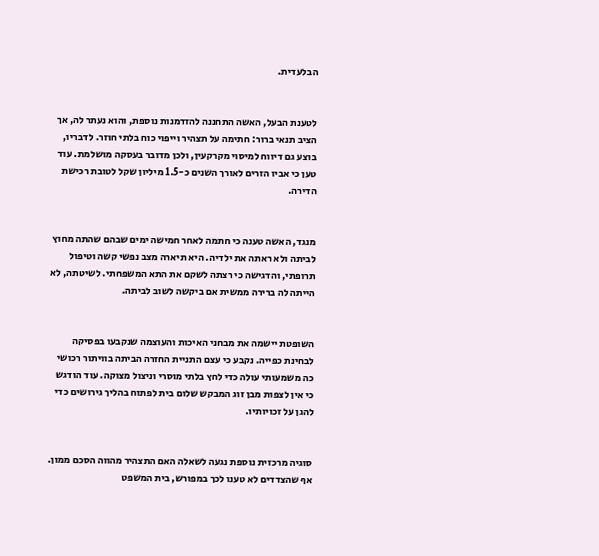הבלעדית.


לטענת הבעל, האשה התחננה להזדמנות נוספת, והוא נעתר לה, אך הציב תנאי ברור: חתימה על תצהיר וייפוי כוח בלתי חוזר. לדבריו, בוצע גם דיווח למיסוי מקרקעין, ולכן מדובר בעסקה מושלמת. עוד טען כי אביו הזרים לאורך השנים כ-1.5 מיליון שקל לטובת רכישת הדירה.


מנגד, האשה טענה כי חתמה לאחר חמישה ימים שבהם שהתה מחוץ לביתה ולא ראתה את ילדיה. היא תיארה מצב נפשי קשה וטיפול תרופתי, והדגישה כי רצתה לשקם את התא המשפחתי. לשיטתה, לא הייתה לה ברירה ממשית אם ביקשה לשוב לביתה.


השופטת יישמה את מבחני האיכות והעוצמה שנקבעו בפסיקה לבחינת כפייה. נקבע כי עצם התניית החזרה הביתה בוויתור רכושי כה משמעותי עולה כדי לחץ בלתי מוסרי וניצול מצוקה. עוד הודגש כי אין לצפות מבן זוג המבקש שלום בית לפתוח בהליך גירושים כדי להגן על זכויותיו.


סוגיה מרכזית נוספת נגעה לשאלה האם התצהיר מהווה הסכם ממון. אף שהצדדים לא טענו לכך במפורש, בית המשפט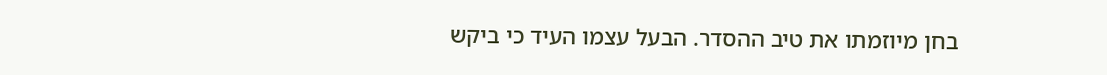בחן מיוזמתו את טיב ההסדר. הבעל עצמו העיד כי ביקש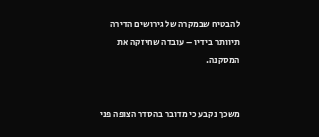להבטיח שבמקרה של גירושים הדירה תיוותר בידיו – עובדה שחיזקה את המסקנה.


משכך נקבע כי מדובר בהסדר הצופה פני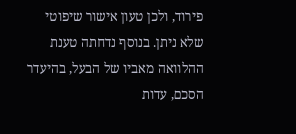פירוד, ולכן טעון אישור שיפוטי שלא ניתן. בנוסף נדחתה טענת ההלוואה מאביו של הבעל, בהיעדר הסכם, עדות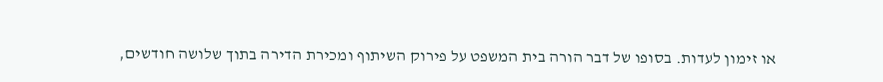או זימון לעדות. בסופו של דבר הורה בית המשפט על פירוק השיתוף ומכירת הדירה בתוך שלושה חודשים,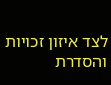לצד איזון זכויות והסדרת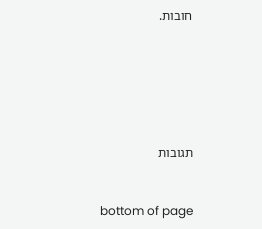חובות.






תגובות


bottom of page